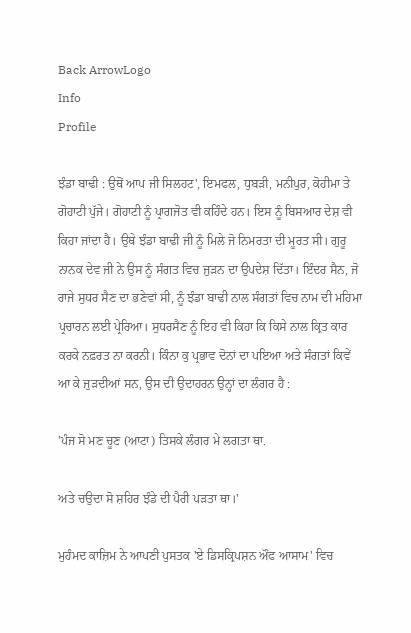Back ArrowLogo
Info
Profile

ਝੰਡਾ ਬਾਢੀ : ਉਥੋਂ ਆਪ ਜੀ ਸਿਲਹਟ', ਇਮਫਲ, ਧੁਬੜੀ, ਮਨੀਪੁਰ, ਕੋਹੀਮਾ ਤੇ ਗੋਹਾਟੀ ਪੁੱਜੇ। ਗੋਹਾਟੀ ਨੂੰ ਪ੍ਰਾਗਜੋਤ ਵੀ ਕਹਿੰਦੇ ਹਨ। ਇਸ ਨੂੰ ਬਿਸਆਰ ਦੇਸ਼ ਵੀ ਕਿਹਾ ਜਾਂਦਾ ਹੈ। ਉਥੇ ਝੰਡਾ ਬਾਢੀ ਜੀ ਨੂੰ ਮਿਲੇ ਜੋ ਨਿਮਰਤਾ ਦੀ ਮੂਰਤ ਸੀ। ਗੁਰੂ ਨਾਨਕ ਦੇਵ ਜੀ ਨੇ ਉਸ ਨੂੰ ਸੰਗਤ ਵਿਚ ਜੁੜਨ ਦਾ ਉਪਦੇਸ਼ ਦਿੱਤਾ। ਇੰਦਰ ਸੈਨ, ਜੋ ਰਾਜੇ ਸੁਧਰ ਸੈਣ ਦਾ ਭਣੇਵਾਂ ਸੀ, ਨੂੰ ਝੰਡਾ ਬਾਢੀ ਨਾਲ ਸੰਗਤਾਂ ਵਿਚ ਨਾਮ ਦੀ ਮਹਿਮਾ ਪ੍ਰਚਾਰਨ ਲਈ ਪ੍ਰੇਰਿਆ। ਸੁਧਰਸੈਣ ਨੂੰ ਇਹ ਵੀ ਕਿਹਾ ਕਿ ਕਿਸੇ ਨਾਲ ਕ੍ਰਿਤ ਕਾਰ ਕਰਕੇ ਨਫ਼ਰਤ ਨਾ ਕਰਨੀ। ਕਿੰਨਾ ਕੁ ਪ੍ਰਭਾਵ ਦੋਨਾਂ ਦਾ ਪਇਆ ਅਤੇ ਸੰਗਤਾਂ ਕਿਵੇਂ ਆ ਕੇ ਜੁੜਦੀਆਂ ਸਨ, ਉਸ ਦੀ ਉਦਾਹਰਨ ਉਨ੍ਹਾਂ ਦਾ ਲੰਗਰ ਹੈ :

'ਪੰਜ ਸੋ ਮਣ ਚੂਣ (ਆਟਾ) ਤਿਸਕੇ ਲੰਗਰ ਮੇ ਲਗਤਾ ਥਾ.

ਅਤੇ ਚਉਦਾ ਸੋ ਸ਼ਹਿਰ ਝੰਡੇ ਦੀ ਪੈਰੀ ਪੜਤਾ ਥਾ।'

ਮੁਹੰਮਦ ਕਾਜ਼ਿਮ ਨੇ ਆਪਣੀ ਪੁਸਤਕ 'ਏ ਡਿਸਕ੍ਰਿਪਸ਼ਨ ਔਫ ਆਸਾਮ' ਵਿਚ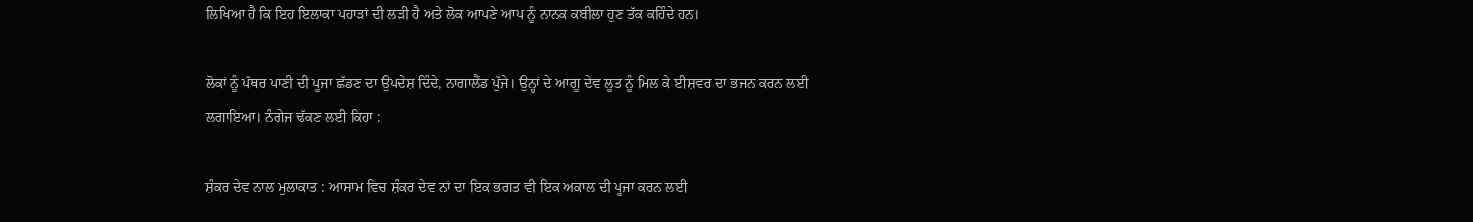ਲਿਖਿਆ ਹੈ ਕਿ ਇਹ ਇਲਾਕਾ ਪਹਾੜਾਂ ਦੀ ਲੜੀ ਹੈ ਅਤੇ ਲੋਕ ਆਪਣੇ ਆਪ ਨੂੰ ਨਾਨਕ ਕਬੀਲਾ ਹੁਣ ਤੱਕ ਕਹਿੰਦੇ ਹਨ।

ਲੋਕਾਂ ਨੂੰ ਪੱਥਰ ਪਾਣੀ ਦੀ ਪੂਜਾ ਛੱਡਣ ਦਾ ਉਪਦੇਸ਼ ਦਿੰਦੇ, ਨਾਗਾਲੈਂਡ ਪੁੱਜੇ। ਉਨ੍ਹਾਂ ਦੇ ਆਗੂ ਦੇਵ ਲੂਤ ਨੂੰ ਮਿਲ ਕੇ ਈਸ਼ਵਰ ਦਾ ਭਜਨ ਕਰਨ ਲਈ ਲਗਾਇਆ। ਨੰਗੇਜ ਢੱਕਣ ਲਈ ਕਿਹਾ :

ਸ਼ੰਕਰ ਦੇਵ ਨਾਲ ਮੁਲਾਕਾਤ : ਆਸਾਮ ਵਿਚ ਸ਼ੰਕਰ ਦੇਵ ਨਾਂ ਦਾ ਇਕ ਭਗਤ ਵੀ ਇਕ ਅਕਾਲ ਦੀ ਪੂਜਾ ਕਰਨ ਲਈ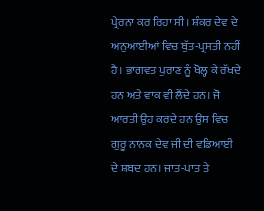ਪ੍ਰੇਰਨਾ ਕਰ ਰਿਹਾ ਸੀ। ਸ਼ੰਕਰ ਦੇਵ ਦੇ ਅਨੁਆਈਆਂ ਵਿਚ ਬੁੱਤ-ਪ੍ਰਸਤੀ ਨਹੀਂ ਹੈ। ਭਾਗਵਤ ਪੁਰਾਣ ਨੂੰ ਖੋਲ੍ਹ ਕੇ ਰੱਖਦੇ ਹਨ ਅਤੇ ਵਾਕ ਵੀ ਲੈਂਦੇ ਹਨ। ਜੋ ਆਰਤੀ ਉਹ ਕਰਦੇ ਹਨ ਉਸ ਵਿਚ ਗੁਰੂ ਨਾਨਕ ਦੇਵ ਜੀ ਦੀ ਵਡਿਆਈ ਦੇ ਸ਼ਬਦ ਹਨ। ਜਾਤ-ਪਾਤ ਤੇ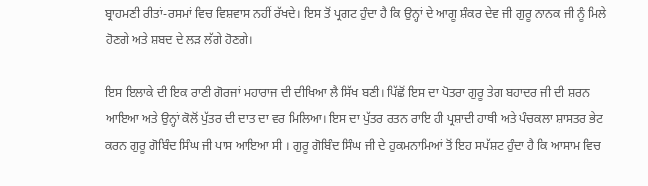ਬ੍ਰਾਹਮਣੀ ਰੀਤਾਂ-ਰਸਮਾਂ ਵਿਚ ਵਿਸ਼ਵਾਸ ਨਹੀਂ ਰੱਖਦੇ। ਇਸ ਤੋਂ ਪ੍ਰਗਟ ਹੁੰਦਾ ਹੈ ਕਿ ਉਨ੍ਹਾਂ ਦੇ ਆਗੂ ਸ਼ੰਕਰ ਦੇਵ ਜੀ ਗੁਰੂ ਨਾਨਕ ਜੀ ਨੂੰ ਮਿਲੇ ਹੋਣਗੇ ਅਤੇ ਸ਼ਬਦ ਦੇ ਲੜ ਲੱਗੇ ਹੋਣਗੇ।

ਇਸ ਇਲਾਕੇ ਦੀ ਇਕ ਰਾਣੀ ਗੋਰਜਾਂ ਮਹਾਰਾਜ ਦੀ ਦੀਖਿਆ ਲੈ ਸਿੱਖ ਬਣੀ। ਪਿੱਛੋਂ ਇਸ ਦਾ ਪੋਤਰਾ ਗੁਰੂ ਤੇਗ ਬਹਾਦਰ ਜੀ ਦੀ ਸ਼ਰਨ ਆਇਆ ਅਤੇ ਉਨ੍ਹਾਂ ਕੋਲੋਂ ਪੁੱਤਰ ਦੀ ਦਾਤ ਦਾ ਵਰ ਮਿਲਿਆ। ਇਸ ਦਾ ਪੁੱਤਰ ਰਤਨ ਰਾਇ ਹੀ ਪ੍ਰਸ਼ਾਦੀ ਹਾਥੀ ਅਤੇ ਪੰਚਕਲਾ ਸ਼ਾਸਤਰ ਭੇਟ ਕਰਨ ਗੁਰੂ ਗੋਬਿੰਦ ਸਿੰਘ ਜੀ ਪਾਸ ਆਇਆ ਸੀ । ਗੁਰੂ ਗੋਬਿੰਦ ਸਿੰਘ ਜੀ ਦੇ ਹੁਕਮਨਾਮਿਆਂ ਤੋਂ ਇਹ ਸਪੱਸ਼ਟ ਹੁੰਦਾ ਹੈ ਕਿ ਆਸਾਮ ਵਿਚ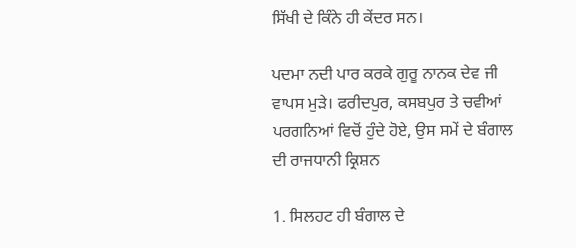ਸਿੱਖੀ ਦੇ ਕਿੰਨੇ ਹੀ ਕੇਂਦਰ ਸਨ।

ਪਦਮਾ ਨਦੀ ਪਾਰ ਕਰਕੇ ਗੁਰੂ ਨਾਨਕ ਦੇਵ ਜੀ ਵਾਪਸ ਮੁੜੇ। ਫਰੀਦਪੁਰ, ਕਸਬਪੁਰ ਤੇ ਚਵੀਆਂ ਪਰਗਨਿਆਂ ਵਿਚੋਂ ਹੁੰਦੇ ਹੋਏ, ਉਸ ਸਮੇਂ ਦੇ ਬੰਗਾਲ ਦੀ ਰਾਜਧਾਨੀ ਕ੍ਰਿਸ਼ਨ

1. ਸਿਲਹਟ ਹੀ ਬੰਗਾਲ ਦੇ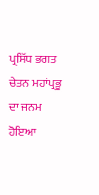ਪ੍ਰਸਿੱਧ ਭਗਤ ਚੇਤਨ ਮਹਾਂਪ੍ਰਭੂ ਦਾ ਜਨਮ ਹੋਇਆ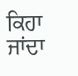ਕਿਹਾ ਜਾਂਦਾ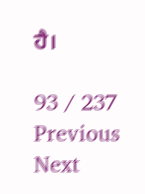ਹੈ।

93 / 237
Previous
Next